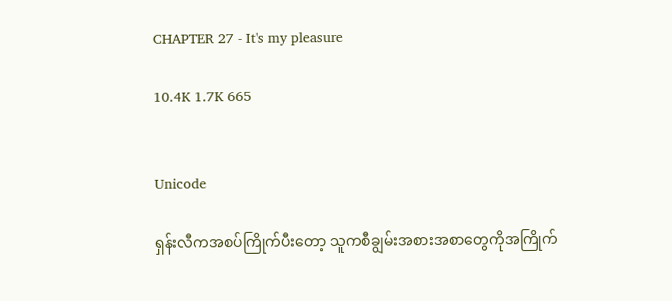CHAPTER 27 - It's my pleasure

10.4K 1.7K 665


Unicode

ရှန်းလီကအစပ်ကြိုက်ပီးတော့ သူကစီချွမ်းအစားအစာတွေကိုအကြိုက်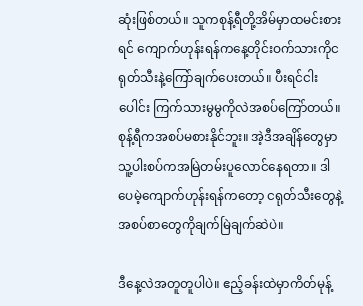ဆုံးဖြစ်တယ်။ သူကစုန့်ရီတို့အိမ်မှာထမင်းစားရင် ကျောက်ဟုန်းရန်ကနေ့တိုင်းဝက်သားကိုငရုတ်သီးနဲ့ကြော်ချက်ပေးတယ်။ ပီးရင်ငါးပေါင်း ကြက်သားမွမွကိုလဲအစပ်ကြော်တယ်။ စုန့်ရီကအစပ်မစားနိုင်ဘူး။ အဲ့ဒီအချိန်တွေမှာ သူ့ပါးစပ်ကအမြဲတမ်းပူလောင်နေရတာ။ ဒါပေမဲ့ကျောက်ဟုန်းရန်ကတော့ ငရုတ်သီးတွေနဲ့အစပ်စာတွေကိုချက်မြဲချက်ဆဲပဲ။

ဒီနေ့လဲအတူတူပါပဲ။ ဧည့်ခန်းထဲမှာကိတ်မုန့်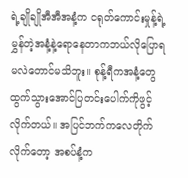ရဲ့ချိုချိုအီအီအနံ့က ငရုတ်ကောင်းမှုန့်ရဲ့မွှန်တဲ့အနံ့နဲ့ရောနေတာကဘယ်လိုပြောရမလဲတောင်မသိဘူး။ စုန့်ရီကအနံ့တွေထွက်သွားအောင်ပြတင်းပေါက်ကိုဖွင့်လိုက်တယ်။ အပြင်ဘက်ကလေတိုက်လိုက်တော့ အစပ်နံ့က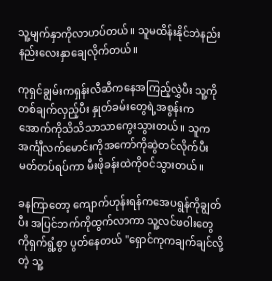သူ့မျက်နှာကိုလာဟပ်တယ်။ သူမထိန်းနိုင်ဘဲနည်းနည်းလေးနှာချေလိုက်တယ်။

ကုရှင်ချွမ်းကရှန်းလီဆီကနေအကြည့်လွှဲပီး သူ့ကိုတစ်ချက်လှည့်ပီး နှုတ်ခမ်းတွေရဲ့အစွန်းကအောက်ကိုသိသိသာသာကွေးသွားတယ်။ သူကအင်္ကျီလက်မောင်းကိုအကော်ကိုဆွဲတင်လိုက်ပီး မတ်တပ်ရပ်ကာ မီးဖိုခန်းထဲကိုဝင်သွားတယ်။

ခနကြာတော့ ကျောက်ဟုန်းရန်ကအေပရွန်ကိုချွတ်ပီး အပြင်ဘက်ကိုထွက်လာကာ သူ့လင်ဖဝါးတွေကိုရှက်ရွံ့စွာ ပွတ်နေတယ် "ရှောင်ကုကချက်ချင်လို့တဲ့ သူ့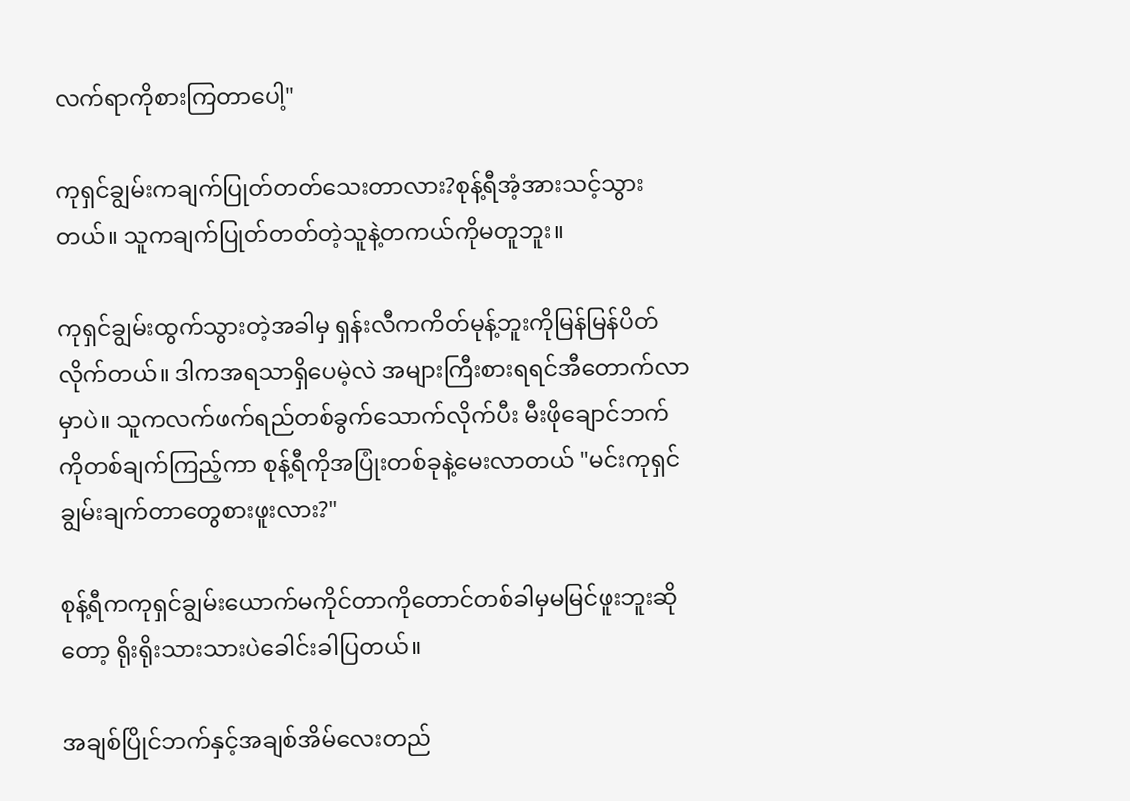လက်ရာကိုစားကြတာပေါ့"

ကုရှင်ချွမ်းကချက်ပြုတ်တတ်သေးတာလား?စုန့်ရီအံ့အားသင့်သွားတယ်။ သူကချက်ပြုတ်တတ်တဲ့သူနဲ့တကယ်ကိုမတူဘူး။

ကုရှင်ချွမ်းထွက်သွားတဲ့အခါမှ ရှန်းလီကကိတ်မုန့်ဘူးကိုမြန်မြန်ပိတ်လိုက်တယ်။ ဒါကအရသာရှိပေမဲ့လဲ အများကြီးစားရရင်အီတောက်လာမှာပဲ။ သူကလက်ဖက်ရည်တစ်ခွက်သောက်လိုက်ပီး မီးဖိုချောင်ဘက်ကိုတစ်ချက်ကြည့်ကာ စုန့်ရီကိုအပြုံးတစ်ခုနဲ့မေးလာတယ် "မင်းကုရှင်ချွမ်းချက်တာတွေစားဖူးလား?"

စုန့်ရီကကုရှင်ချွမ်းယောက်မကိုင်တာကိုတောင်တစ်ခါမှမမြင်ဖူးဘူးဆိုတော့ ရိုးရိုးသားသားပဲခေါင်းခါပြတယ်။

အချစ်ပြိုင်ဘက်နှင့်အချစ်အိမ်လေးတည်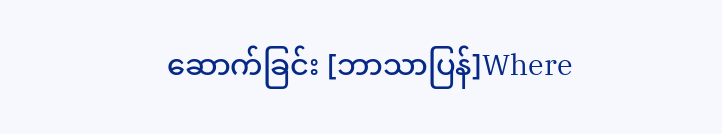ဆောက်ခြင်း [ဘာသာပြန်]Where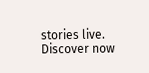stories live. Discover now